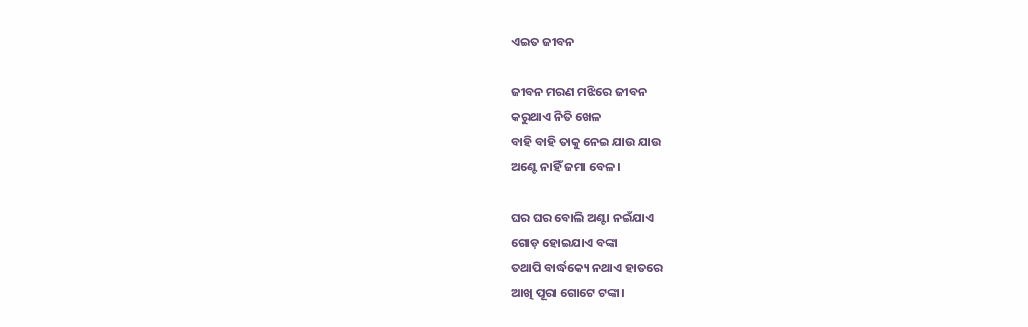ଏଇତ ଜୀବନ

ଜୀବନ ମରଣ ମଝିରେ ଜୀବନ
କରୁଥାଏ ନିତି ଖେଳ
ବାହି ବାହି ତାକୁ ନେଇ ଯାଉ ଯାଉ
ଅଣ୍ଟେ ନାହିଁ ଜମା ବେଳ।

ଘର ଘର ବୋଲି ଅଣ୍ଟା ନଇଁଯାଏ
ଗୋଡ଼ ହୋଇଯାଏ ବଙ୍କା
ତଥାପି ବାର୍ଦ୍ଧକ୍ୟେ ନଥାଏ ହାତରେ
ଆଖି ପୂରା ଗୋଟେ ଟଙ୍କା।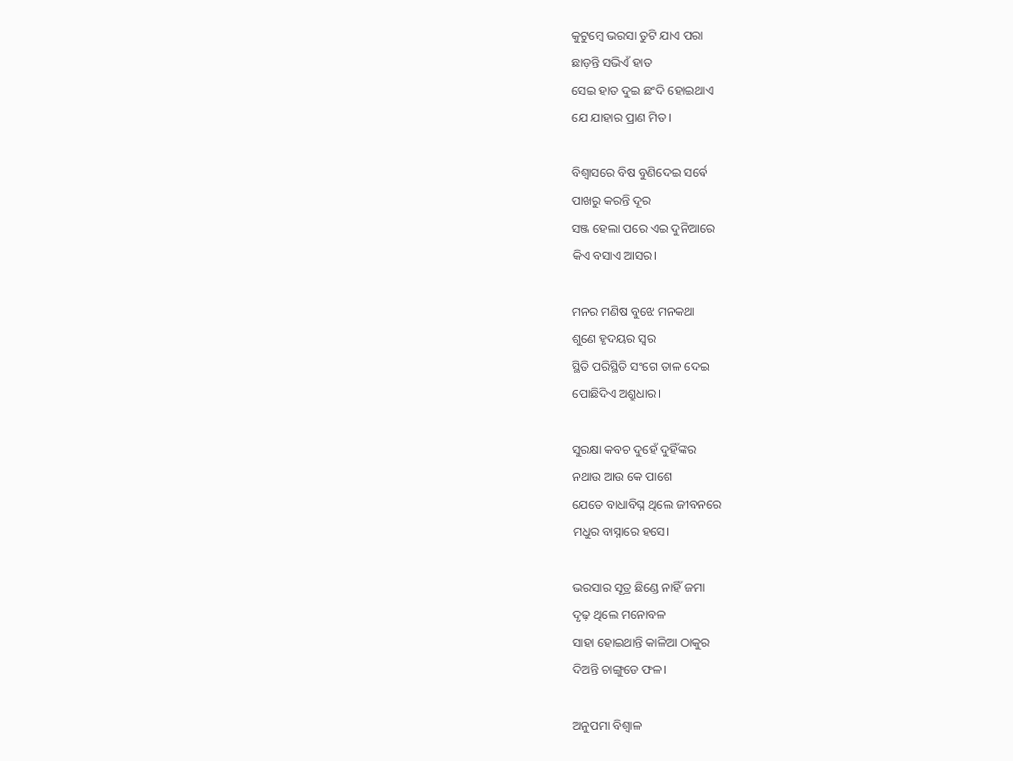କୁଟୁମ୍ବେ ଭରସା ତୁଟି ଯାଏ ପରା
ଛାଡ଼ନ୍ତି ସଭିଏଁ ହାତ
ସେଇ ହାତ ଦୁଇ ଛଂଦି ହୋଇଥାଏ
ଯେ ଯାହାର ପ୍ରାଣ ମିତ।

ବିଶ୍ୱାସରେ ବିଷ ବୁଣିଦେଇ ସର୍ଵେ
ପାଖରୁ କରନ୍ତି ଦୂର
ସଞ୍ଜ ହେଲା ପରେ ଏଇ ଦୁନିଆରେ
କିଏ ବସାଏ ଆସର।

ମନର ମଣିଷ ବୁଝେ ମନକଥା
ଶୁଣେ ହୃଦୟର ସ୍ୱର
ସ୍ଥିତି ପରିସ୍ଥିତି ସଂଗେ ତାଳ ଦେଇ
ପୋଛିଦିଏ ଅଶ୍ରୁଧାର।

ସୁରକ୍ଷା କବଚ ଦୁହେଁ ଦୁହିଁଙ୍କର
ନଥାଉ ଆଉ କେ ପାଶେ
ଯେତେ ବାଧାବିଘ୍ନ ଥିଲେ ଜୀବନରେ
ମଧୁର ବାସ୍ନାରେ ହସେ।

ଭରସାର ସୂତ୍ର ଛିଣ୍ଡେ ନାହିଁ ଜମା
ଦୃଢ଼ ଥିଲେ ମନୋବଳ
ସାହା ହୋଇଥାନ୍ତି କାଳିଆ ଠାକୁର
ଦିଅନ୍ତି ଚାଙ୍ଗୁଡେ ଫଳ।

ଅନୁପମା ବିଶ୍ଵାଳ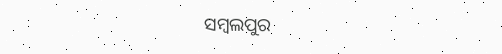ସମ୍ବଲପୁର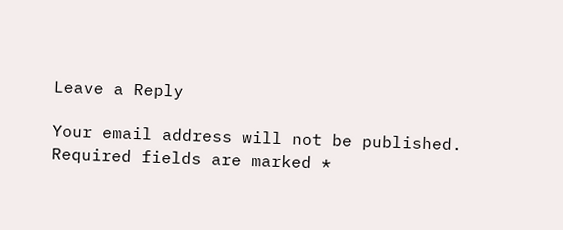Leave a Reply

Your email address will not be published. Required fields are marked *